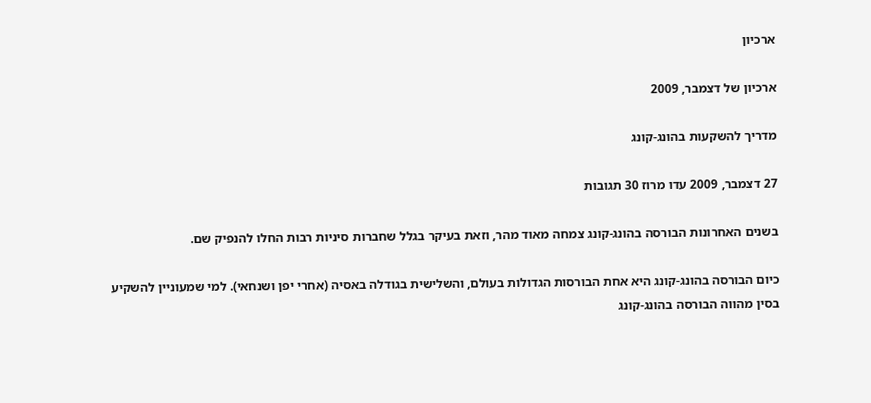ארכיון

ארכיון של דצמבר, 2009

מדריך להשקעות בהונג-קונג

27 דצמבר, 2009 עדו מרוז 30 תגובות

בשנים האחרונות הבורסה בהונג-קונג צמחה מאוד מהר, וזאת בעיקר בגלל שחברות סיניות רבות החלו להנפיק שם.

כיום הבורסה בהונג-קונג היא אחת הבורסות הגדולות בעולם, והשלישית בגודלה באסיה (אחרי יפן ושנחאי). למי שמעוניין להשקיע בסין מהווה הבורסה בהונג-קונג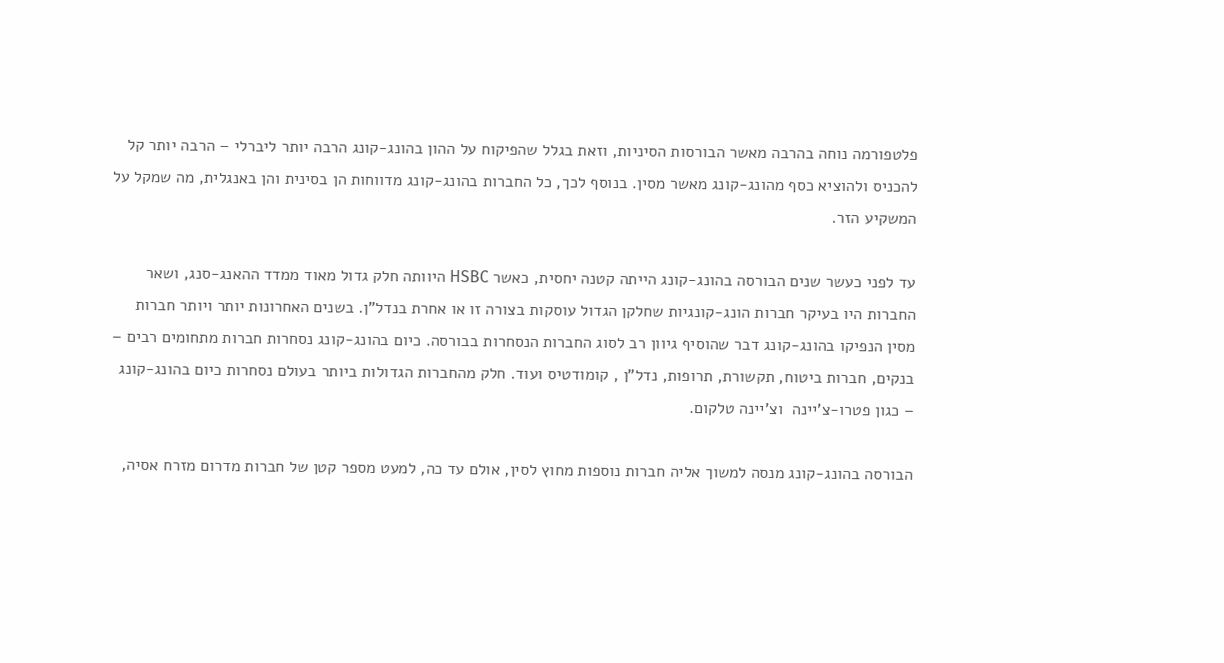פלטפורמה נוחה בהרבה מאשר הבורסות הסיניות, וזאת בגלל שהפיקוח על ההון בהונג-קונג הרבה יותר ליברלי – הרבה יותר קל להכניס ולהוציא כסף מהונג-קונג מאשר מסין. בנוסף לכך, כל החברות בהונג-קונג מדווחות הן בסינית והן באנגלית, מה שמקל על המשקיע הזר.

עד לפני כעשר שנים הבורסה בהונג-קונג הייתה קטנה יחסית, כאשר HSBC היוותה חלק גדול מאוד ממדד ההאנג-סנג, ושאר החברות היו בעיקר חברות הונג-קונגיות שחלקן הגדול עוסקות בצורה זו או אחרת בנדל"ן. בשנים האחרונות יותר ויותר חברות מסין הנפיקו בהונג-קונג דבר שהוסיף גיוון רב לסוג החברות הנסחרות בבורסה. כיום בהונג-קונג נסחרות חברות מתחומים רבים – בנקים, חברות ביטוח, תקשורת, תרופות, נדל"ן , קומודטיס ועוד. חלק מהחברות הגדולות ביותר בעולם נסחרות כיום בהונג-קונג – כגון פטרו-צ'יינה  וצ'יינה טלקום.

הבורסה בהונג-קונג מנסה למשוך אליה חברות נוספות מחוץ לסין, אולם עד כה, למעט מספר קטן של חברות מדרום מזרח אסיה,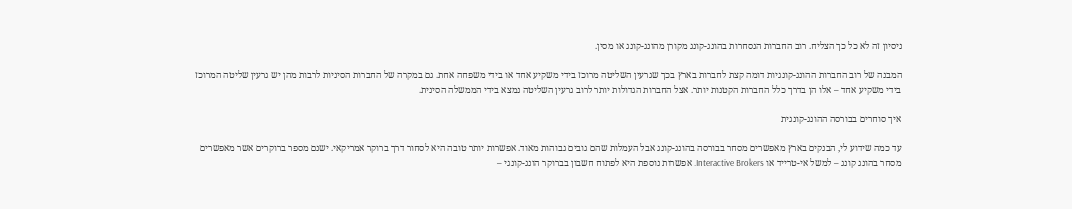ניסיון זה לא כל כך הצליח. רוב החברות הנסחרות בהונג-קונג מקורן מהונג-קונג או מסין.

המבנה של רוב החברות ההונג-קונגיות דומה קצת לחברות בארץ בכך שגרעין השליטה מרוכז בידי משקיע אחד או בידי משפחה אחת. גם במקרה של החברות הסיניות לרבות מהן יש גרעין שליטה המרוכז בידי משקיע אחד – אלו הן בדרך כלל החברות הקטנות יותר. אצל החברות הגדולות יותר לרוב גרעין השליטה נמצא בידי הממשלה הסינית.

איך סוחרים בבורסה ההונג-קונגית

עד כמה שידוע לי, הבנקים בארץ מאפשרים מסחר בבורסה בהונג-קונג אבל העמלות שהם גובים גבוהות מאוד. אפשרות יותר טובה היא לסחור דרך ברוקר אמריקאי. ישנם מספר ברוקרים אשר מאפשרים מסחר בהונג קונג – למשל אי-טרייד או Interactive Brokers. אפשרות נוספת היא לפתוח חשבון בברוקר הונג-קונגי –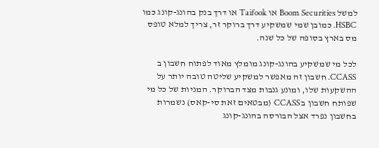למשל Boom Securities או Taifook או דרך בנק בהונג-קונג כמו HSBC. כמובן שמי שמשקיע דרך ברוקר זר, צריך למלא טופס מס בארץ בסופה של כל שנה.

לכל מי שמשקיע בהונג-קונג מומלץ מאוד לפתוח חשבון ב CCASS. חשבון זה מאפשר למשקיע שליטה טובה יותר על ההשקעות שלו, ומונע גנבות מצד הברוקר. המניות של כל מי שפותח חשבון ב CCASS (מבטאים זאת סי-קאס) נשמרות בחשבון נפרד אצל הבורסה בהונג-קונג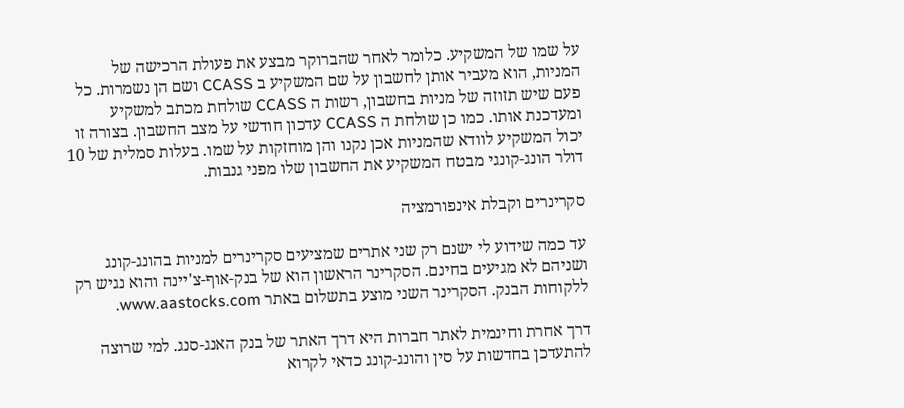על שמו של המשקיע. כלומר לאחר שהברוקר מבצע את פעולת הרכישה של המניות, הוא מעביר אותן לחשבון על שם המשקיע ב CCASS ושם הן נשמרות. כל פעם שיש תזוזה של מניות בחשבון, רשות ה CCASS שולחת מכתב למשקיע ומעדכנת אותו. כמו כן שולחת ה CCASS עדכון חודשי על מצב החשבון. בצורה זו יכול המשקיע לוודא שהמניות אכן נקנו והן מוחזקות על שמו. בעלות סמלית של 10 דולר הונג-קונגי מבטח המשקיע את החשבון שלו מפני גנבות.

סקרינרים וקבלת אינפורמציה

עד כמה שידוע לי ישנם רק שני אתרים שמציעים סקרינרים למניות בהונג-קונג ושניהם לא מגיעים בחינם. הסקרינר הראשון הוא של בנק-אוף-צ'יינה והוא נגיש רק ללקוחות הבנק. הסקרינר השני מוצע בתשלום באתר www.aastocks.com.

דרך אחרת וחינמית לאתר חברות היא דרך האתר של בנק האנג-סנג. למי שרוצה להתעדכן בחדשות על סין והונג-קונג כדאי לקרוא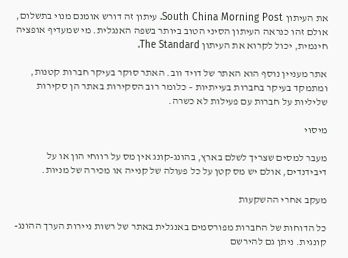את העיתון South China Morning Post. עיתון זה דורש אומנם מנוי בתשלום, אולם זהו כנראה העיתון הסיני הטוב ביותר בשפה האנגלית. מי שמעדיף אופציה חינמית, יכול לקרוא את העיתון The Standard.

אתר מעניין נוסף הוא האתר של דויד ווב. האתר סוקר בעיקר חברות קטנות, ומתמקד בעיקר בחברות בעייתיות – כלומר רוב הסקירות באתר הן סקירות שליליות על חברות עם פעילות לא כשרה.

מיסוי

מעבר למסים שצריך לשלם בארץ, בהונג-קונג אין מס על רווחי הון או על דיבידנדים, אולם יש מס קטן על כל פעולה של קנייה או מכירה של מניות.

מעקב אחרי ההשקעות

כל הדוחות של החברות מפורסמים באנגלית באתר של רשות ניירות הערך ההונג-קונגית. ניתן גם להירשם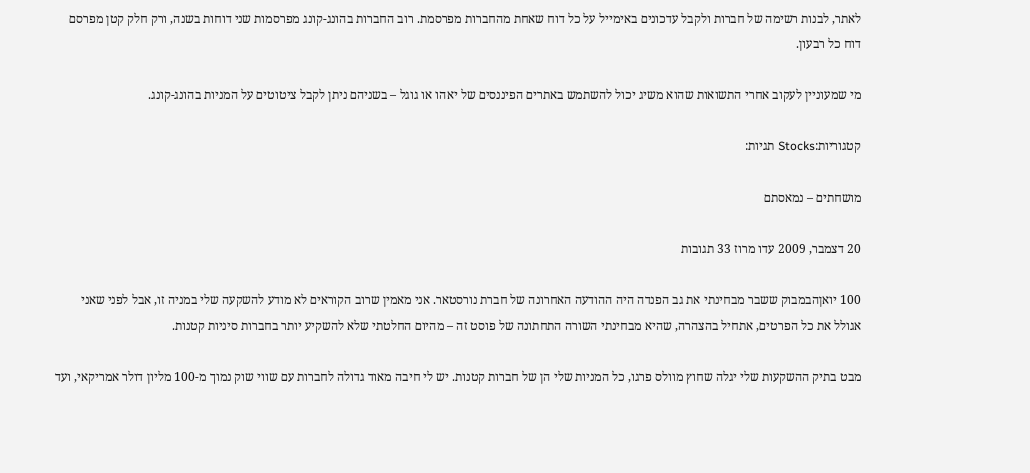לאתר, לבנות רשימה של חברות ולקבל עדכונים באימייל על כל דוח שאחת מהחברות מפרסמת. רוב החברות בהונג-קונג מפרסמות שני דוחות בשנה, ורק חלק קטן מפרסם דוח כל רבעון.

מי שמעוניין לעקוב אחרי התשואות שהוא משיג יכול להשתמש באתרים הפיננסים של יאהו או גוגל – בשניהם ניתן לקבל ציטוטים על המניות בהונג-קונג.

קטגוריות:Stocks תגיות:

מושחתים – נמאסתם

20 דצמבר, 2009 עדו מרוז 33 תגובות

100 יואןהבמבוק ששבר מבחינתי את גב הפנדה היה ההודעה האחרונה של חברת נורסטאר. אני מאמין שרוב הקוראים לא מודע להשקעה שלי במניה זו, אבל לפני שאני אגולל את כל הפרטים, אתחיל בהצהרה, שהיא מבחינתי השורה התחתונה של פוסט זה – מהיום החלטתי שלא להשקיע יותר בחברות סיניות קטנות.

מבט בתיק ההשקעות שלי יגלה שחוץ מוולס פרגו, כל המניות שלי הן של חברות קטנות. יש לי חיבה מאוד גדולה לחברות עם שווי שוק נמוך מ-100 מליון דולר אמריקאי, ועד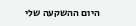היום ההשקעה שלי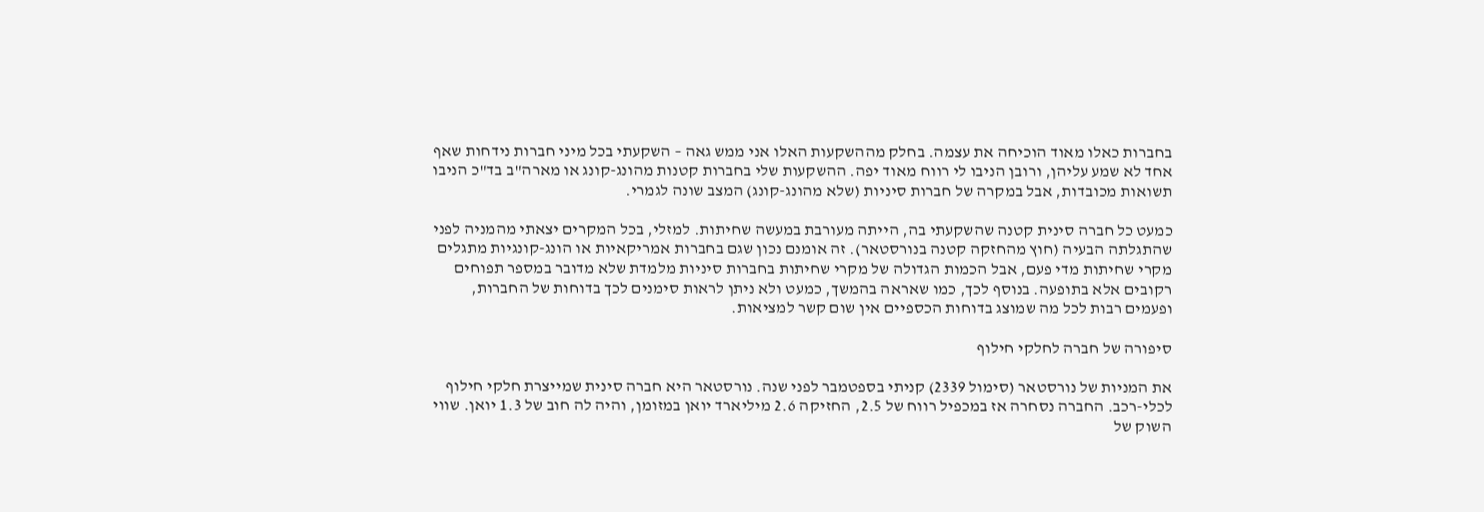בחברות כאלו מאוד הוכיחה את עצמה. בחלק מההשקעות האלו אני ממש גאה – השקעתי בכל מיני חברות נידחות שאף אחד לא שמע עליהן, ורובן הניבו לי רווח מאוד יפה. ההשקעות שלי בחברות קטנות מהונג-קונג או מארה"ב בד"כ הניבו תשואות מכובדות, אבל במקרה של חברות סיניות (שלא מהונג-קונג) המצב שונה לגמרי.

כמעט כל חברה סינית קטנה שהשקעתי בה, הייתה מעורבת במעשה שחיתות. למזלי, בכל המקרים יצאתי מהמניה לפני שהתגלתה הבעיה (חוץ מהחזקה קטנה בנורסטאר). זה אומנם נכון שגם בחברות אמריקאיות או הונג-קונגיות מתגלים מקרי שחיתות מדי פעם, אבל הכמות הגדולה של מקרי שחיתות בחברות סיניות מלמדת שלא מדובר במספר תפוחים רקובים אלא בתופעה. בנוסף לכך, כמו שאראה בהמשך, כמעט ולא ניתן לראות סימנים לכך בדוחות של החברות, ופעמים רבות לכל מה שמוצג בדוחות הכספיים אין שום קשר למציאות.

סיפורה של חברה לחלקי חילוף

את המניות של נורסטאר (סימול 2339) קניתי בספטמבר לפני שנה. נורסטאר היא חברה סינית שמייצרת חלקי חילוף לכלי-רכב. החברה נסחרה אז במכפיל רווח של 2.5, החזיקה 2.6 מיליארד יואן במזומן, והיה לה חוב של 1.3 יואן. שווי השוק של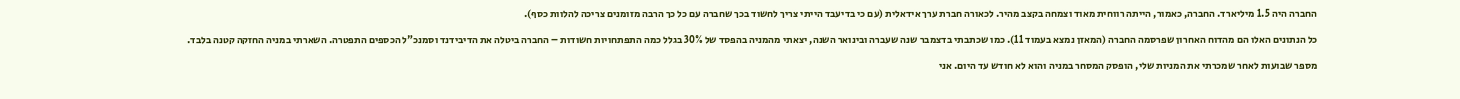החברה היה 1.5 מיליארד. החברה, כאמור, הייתה רווחית מאוד וצמחה בקצב מהיר. לכאורה חברת ערך אידאלית (עם כי בדיעבד הייתי צריך לחשוד בכך שחברה עם כל כך הרבה מזומנים צריכה להלוות כסף).

כל הנתונים האלו הם מהדוח האחרון שפרסמה החברה (המאזן נמצא בעמוד 11). כמו שכתבתי בדצמבר שנה שעברה ובינואר השנה, יצאתי מהמניה בהפסד של 30% בגלל כמה התפתחויות חשודות – החברה ביטלה את הדיבידנד וסמנכ"ל הכספים התפטרה. השארתי במניה החזקה קטנה בלבד.

מספר שבועות לאחר שמכרתי את המניות שלי, הופסק המסחר במניה והוא לא חודש עד היום. אני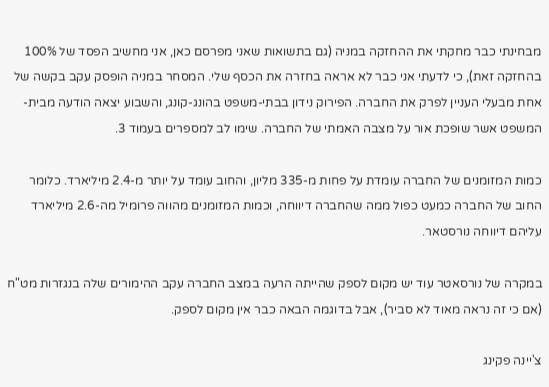מבחינתי כבר מחקתי את ההחזקה במניה (גם בתשואות שאני מפרסם כאן, אני מחשיב הפסד של 100% בהחזקה זאת), כי לדעתי אני כבר לא אראה בחזרה את הכסף שלי. המסחר במניה הופסק עקב בקשה של אחת מבעלי העניין לפרק את החברה. הפירוק נידון בבתי-משפט בהונג-קונג, והשבוע יצאה הודעה מבית-המשפט אשר שופכת אור על מצבה האמתי של החברה. שימו לב למספרים בעמוד 3.

כמות המזומנים של החברה עומדת על פחות מ-335 מליון, והחוב עומד על יותר מ-2.4 מיליארד. כלומר החוב של החברה כמעט כפול ממה שהחברה דיווחה, וכמות המזומנים מהווה פרומיל מה-2.6 מיליארד עליהם דיווחה נורסטאר.

במקרה של נורסאטר עוד יש מקום לספק שהייתה הרעה במצב החברה עקב ההימורים שלה בנגזרות מט"ח (אם כי זה נראה מאוד לא סביר), אבל בדוגמה הבאה כבר אין מקום לספק.

צ'יינה פקינג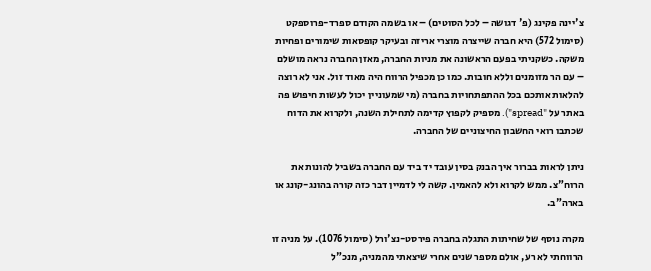צ'יינה פקינג (פ' דגושה – לכל הסוטים) – או בשמה הקודם ספרד-פרוספקט (סימול 572) היא חברה שייצרה מוצרי אריזה ובעיקר קופסאות שימורים ופחיות משקה. כשקניתי בפעם הראשונה את מניות החברה, מאזן החברה נראה מושלם – עם הר מזומנים וללא חובות. כמו כן מכפיל הרווח היה מאוד זול. אני לא רוצה להלאות אותכם בכל ההתפתחויות בחברה (מי שמעוניין יכול לעשות חיפוש פה באתר על "spread"). מספיק לקפוץ קדימה לתחילת השנה, ולקרוא את הדוח שכתבו רואי החשבון החיצוניים של החברה.

ניתן לראות בברור איך הבנק בסין עובד יד ביד עם החברה בשביל להונות את הרוח"צ. ממש לקרוא ולא להאמין. קשה לי לדמיין דבר כזה קורה בהונג-קונג או בארה"ב.

מקרה נוסף של שחיתות התגלה בחברה פירסט-נצ'ורל (סימול 1076). על מניה זו הרווחתי לא רע, אולם מספר שנים אחרי שיצאתי מהמניה, מנכ"ל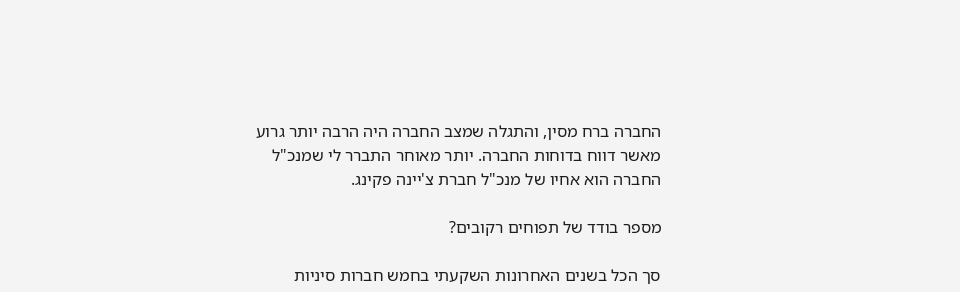החברה ברח מסין, והתגלה שמצב החברה היה הרבה יותר גרוע מאשר דווח בדוחות החברה. יותר מאוחר התברר לי שמנכ"ל החברה הוא אחיו של מנכ"ל חברת צ'יינה פקינג.

מספר בודד של תפוחים רקובים?

סך הכל בשנים האחרונות השקעתי בחמש חברות סיניות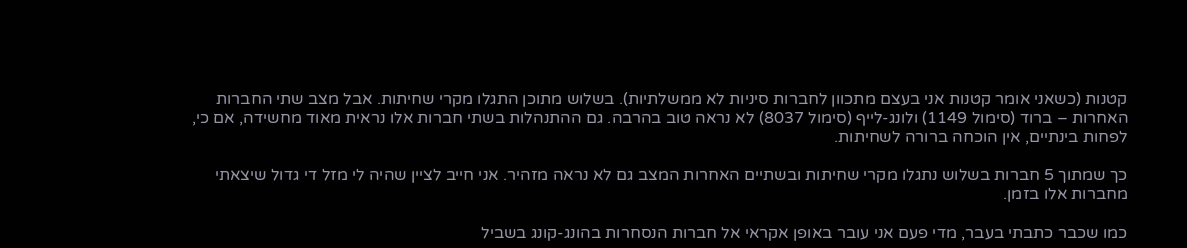קטנות (כשאני אומר קטנות אני בעצם מתכוון לחברות סיניות לא ממשלתיות). בשלוש מתוכן התגלו מקרי שחיתות. אבל מצב שתי החברות האחרות – ברוד (סימול 1149) ולונג-לייף (סימול 8037) לא נראה טוב בהרבה. גם ההתנהלות בשתי חברות אלו נראית מאוד מחשידה, אם כי, לפחות בינתיים, אין הוכחה ברורה לשחיתות.

כך שמתוך 5 חברות בשלוש נתגלו מקרי שחיתות ובשתיים האחרות המצב גם לא נראה מזהיר. אני חייב לציין שהיה לי מזל די גדול שיצאתי מחברות אלו בזמן.

כמו שכבר כתבתי בעבר, מדי פעם אני עובר באופן אקראי אל חברות הנסחרות בהונג-קונג בשביל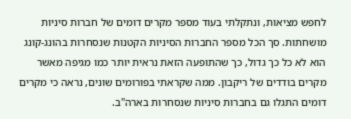לחפש מציאות, ונתקלתי בעוד מספר מקרים דומים של חברות סיניות מושחתות. סך הכל מספר החברות הסיניות הקטנות שנסחרות בהונג-קונג הוא לא כל כך גדול, כך שהתופעה הזאת נראית יותר כמו מגיפה מאשר מקרים בודדים של ריקבון. ממה שקראתי בפורומים שונים, נראה כי מקרים דומים התגלו גם בחברות סיניות שנסחרות בארה"ב.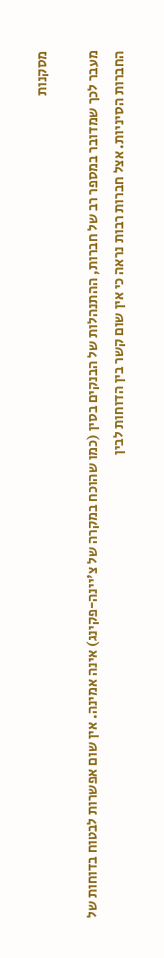מסקנות

מעבר לכך שמדובר במספר רב של חברות, ההתנהלות של הבנקים בסין (כמו שהוכח במקרה של צ'יינה-פקינג) אינה אמינה. אין שום אפשרות לבטוח בדוחות של החברות הסיניות. אצל חברות רבות נראה כי אין שום קשר בין הדוחות לבין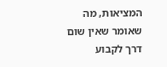המציאות, מה שאומר שאין שום דרך לקבוע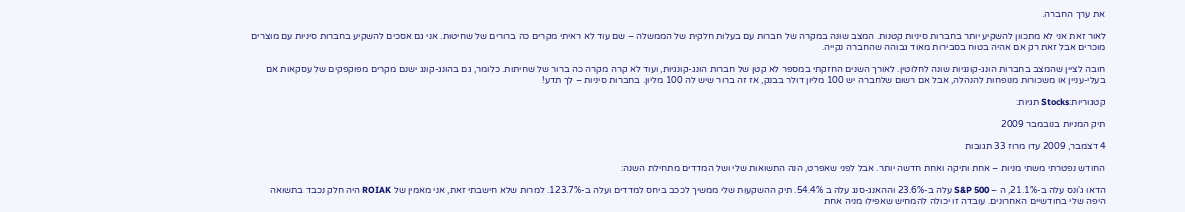את ערך החברה.

לאור זאת אני לא מתכוון להשקיע יותר בחברות סיניות קטנות. המצב שונה במקרה של חברות עם בעלות חלקית של הממשלה – שם עוד לא ראיתי מקרים כה ברורים של שחיטות. אני גם אסכים להשקיע בחברות סיניות עם מוצרים מוכרים אבל זאת רק אם אהיה בטוח בסבירות מאוד גבוהה שהחברה נקייה.

חובה לציין שהמצב בחברות הונג-קונגיות שונה לחלוטין. לאורך השנים החזקתי במספר לא קטן של חברות הונג-קונגיות, ועוד לא קרה מקרה כה ברור של שחיתות. כלומר, גם בהונג-קונג ישנם מקרים מפוקפקים של עסקאות אם בעלי-עניין או משכורות מנופחות להנהלה, אבל אם רשום שלחברה יש 100 מליון דולר בבנק, אז זה ברור שיש לה 100 מליון. בחברות סיניות – לך תדע!

קטגוריות:Stocks תגיות:

תיק המניות בנובמבר 2009

4 דצמבר, 2009 עדו מרוז 33 תגובות

החודש נפטרתי משתי מניות – אחת ותיקה ואחת חדשה יותר. אבל לפני שאפרט, הנה התשואות שלי ושל המדדים מתחילת השנה:

הדאו ג'ונס עלה ב-21.1%, ה – S&P 500 עלה ב-23.6% וההאנג-סנג עלה ב 54.4%. תיק ההשקעות שלי ממשיך לככב ביחס למדדים ועלה ב-123.7%. למרות שלא חישבתי זאת, אני מאמין של ROIAK היה חלק נכבד בתשואה היפה שלי בחודשיים האחרונים. עובדה זו יכולה להמחיש שאפילו מניה אחת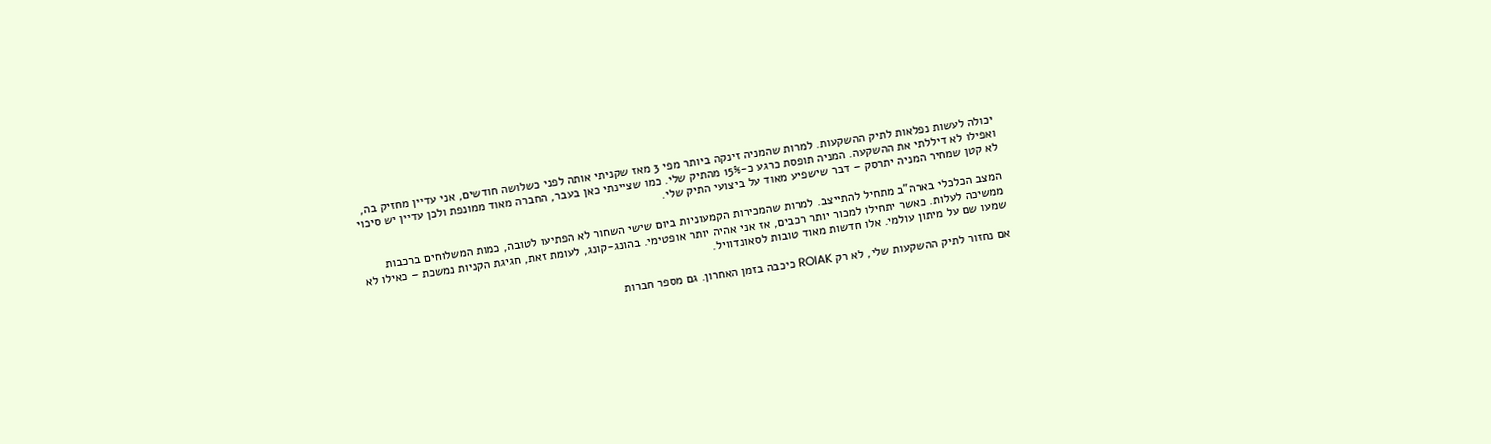יכולה לעשות נפלאות לתיק ההשקעות. למרות שהמניה זינקה ביותר מפי 3 מאז שקניתי אותה לפני כשלושה חודשים, אני עדיין מחזיק בה, ואפילו לא דיללתי את ההשקעה. המניה תופסת כרגע כ-15% מהתיק שלי. כמו שציינתי כאן בעבר, החברה מאוד ממונפת ולכן עדיין יש סיכוי לא קטן שמחיר המניה יתרסק – דבר שישפיע מאוד על ביצועי התיק שלי.

המצב הכלכלי בארה"ב מתחיל להתייצב. למרות שהמכירות הקמעוניות ביום שישי השחור לא הפתיעו לטובה, כמות המשלוחים ברכבות ממשיכה לעלות. כאשר יתחילו למכור יותר רכבים, אז אני אהיה יותר אופטימי. בהונג-קונג, לעומת זאת, חגיגת הקניות נמשכת – כאילו לא שמעו שם על מיתון עולמי. אלו חדשות מאוד טובות לסאונדוויל.

אם נחזור לתיק ההשקעות שלי, לא רק ROIAK כיכבה בזמן האחרון. גם מספר חברות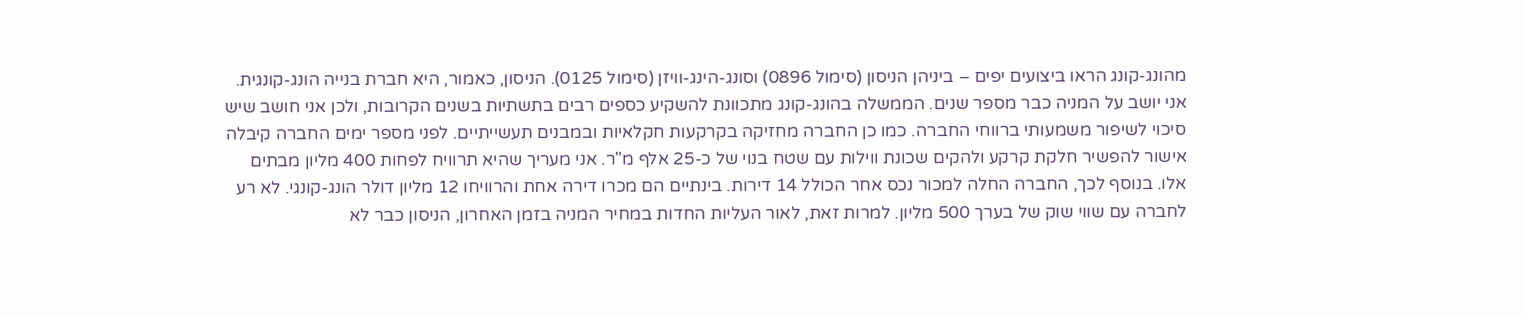מהונג-קונג הראו ביצועים יפים – ביניהן הניסון (סימול 0896) וסונג-הינג-וויזן (סימול 0125). הניסון, כאמור, היא חברת בנייה הונג-קונגית. אני יושב על המניה כבר מספר שנים. הממשלה בהונג-קונג מתכוונת להשקיע כספים רבים בתשתיות בשנים הקרובות, ולכן אני חושב שיש סיכוי לשיפור משמעותי ברווחי החברה. כמו כן החברה מחזיקה בקרקעות חקלאיות ובמבנים תעשייתיים. לפני מספר ימים החברה קיבלה אישור להפשיר חלקת קרקע ולהקים שכונת ווילות עם שטח בנוי של כ-25 אלף מ"ר. אני מעריך שהיא תרוויח לפחות 400 מליון מבתים אלו. בנוסף לכך, החברה החלה למכור נכס אחר הכולל 14 דירות. בינתיים הם מכרו דירה אחת והרוויחו 12 מליון דולר הונג-קונגי. לא רע לחברה עם שווי שוק של בערך 500 מליון. למרות זאת, לאור העליות החדות במחיר המניה בזמן האחרון, הניסון כבר לא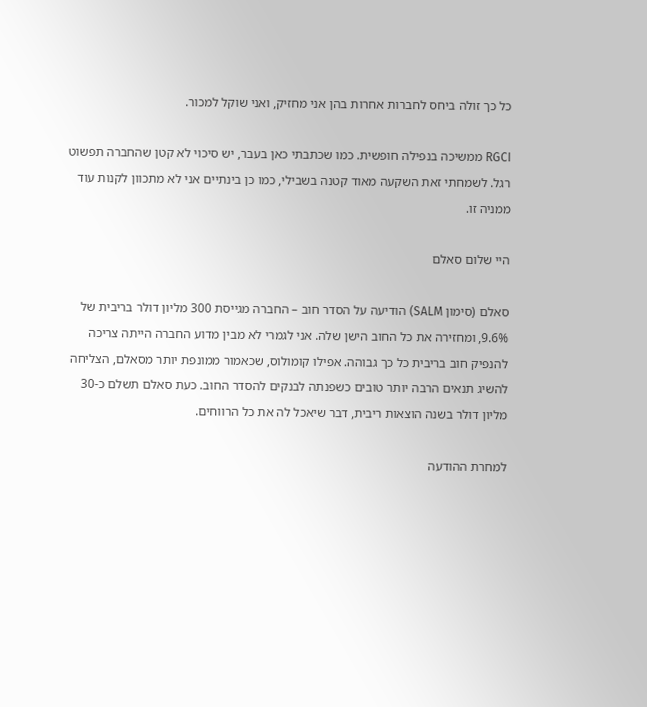כל כך זולה ביחס לחברות אחרות בהן אני מחזיק, ואני שוקל למכור.

RGCI ממשיכה בנפילה חופשית. כמו שכתבתי כאן בעבר, יש סיכוי לא קטן שהחברה תפשוט רגל. לשמחתי זאת השקעה מאוד קטנה בשבילי, כמו כן בינתיים אני לא מתכוון לקנות עוד ממניה זו.

היי שלום סאלם

סאלם (סימון SALM) הודיעה על הסדר חוב – החברה מגייסת 300 מליון דולר בריבית של 9.6%, ומחזירה את כל החוב הישן שלה. אני לגמרי לא מבין מדוע החברה הייתה צריכה להנפיק חוב בריבית כל כך גבוהה. אפילו קומולוס, שכאמור ממונפת יותר מסאלם, הצליחה להשיג תנאים הרבה יותר טובים כשפנתה לבנקים להסדר החוב. כעת סאלם תשלם כ-30 מליון דולר בשנה הוצאות ריבית, דבר שיאכל לה את כל הרווחים.

למחרת ההודעה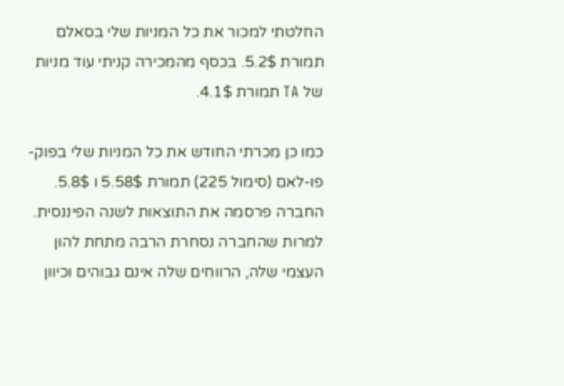החלטתי למכור את כל המניות שלי בסאלם תמורת 5.2$. בכסף מהמכירה קניתי עוד מניות של TA תמורת 4.1$.

כמו כן מכרתי החודש את כל המניות שלי בפוק-פו-לאם (סימול 225) תמורת 5.58$ ו 5.8$. החברה פרסמה את התוצאות לשנה הפיננסית. למרות שהחברה נסחרת הרבה מתחת להון העצמי שלה, הרווחים שלה אינם גבוהים וכיוון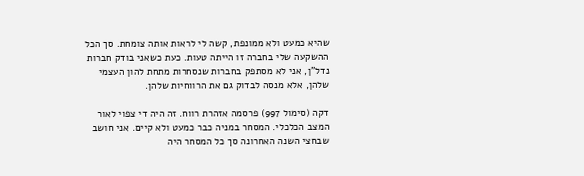שהיא כמעט ולא ממונפת, קשה לי לראות אותה צומחת. סך הכל ההשקעה שלי בחברה זו הייתה טעות. כעת כשאני בודק חברות נדל"ן, אני לא מסתפק בחברות שנסחרות מתחת להון העצמי שלהן, אלא מנסה לבדוק גם את הרווחיות שלהן.

דקה (סימול 997) פרסמה אזהרת רווח. זה היה די צפוי לאור המצב הכלכלי. המסחר במניה כבר כמעט ולא קיים. אני חושב שבחצי השנה האחרונה סך כל המסחר היה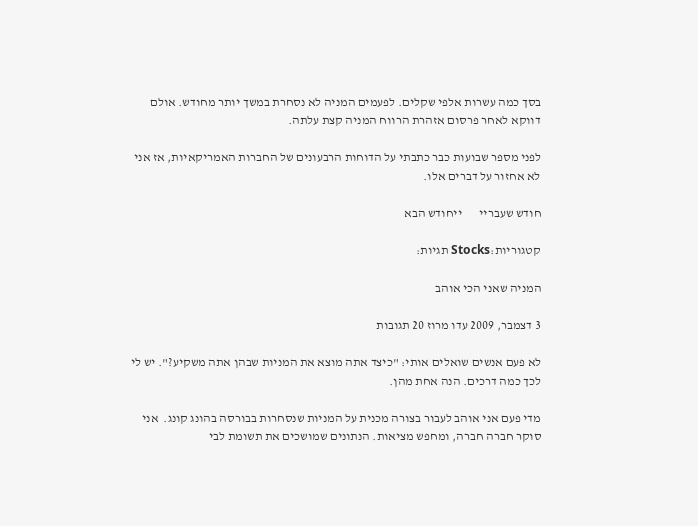בסך כמה עשרות אלפי שקלים. לפעמים המניה לא נסחרת במשך יותר מחודש. אולם דווקא לאחר פרסום אזהרת הרווח המניה קצת עלתה.

לפני מספר שבועות כבר כתבתי על הדוחות הרבעונים של החברות האמריקאיות, אז אני לא אחזור על דברים אלו.

חודש שעבריי       ייחודש הבא

קטגוריות:Stocks תגיות:

המניה שאני הכי אוהב

3 דצמבר, 2009 עדו מרוז 20 תגובות

לא פעם אנשים שואלים אותי: "כיצד אתה מוצא את המניות שבהן אתה משקיע?". יש לי לכך כמה דרכים. הנה אחת מהן.

מדי פעם אני אוהב לעבור בצורה מכנית על המניות שנסחרות בבורסה בהונג קונג.  אני סוקר חברה חברה, ומחפש מציאות. הנתונים שמושכים את תשומת לבי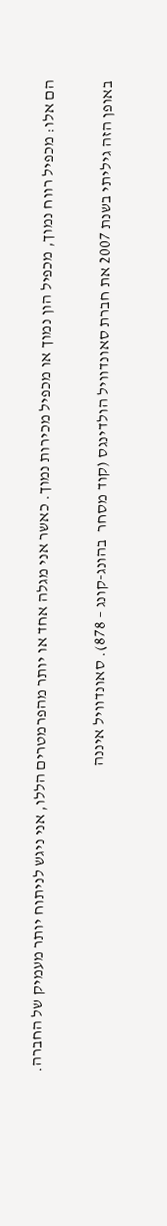הם אלו: מכפיל רווח נמוך, מכפיל הון נמוך או מכפיל מכירות נמוך. כאשר אני מגלה אחד או יותר מהפרמטרים הללו, אני ניגש לניתוח יותר מעמיק של החברה.

באופן הזה גיליתי בשנת 2007 את חברת סאונדוויל הולדינגס (קוד מסחר  בהונג-קונג – 878). סאונדוויל איננה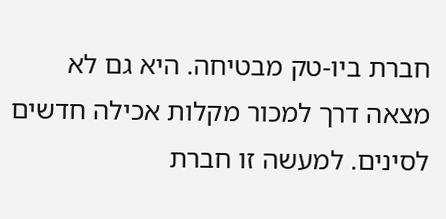חברת ביו-טק מבטיחה. היא גם לא מצאה דרך למכור מקלות אכילה חדשים לסינים. למעשה זו חברת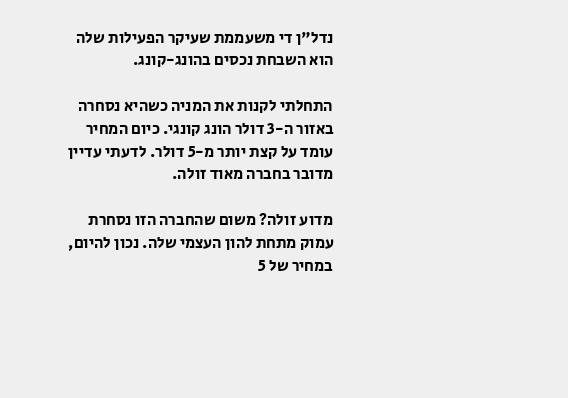נדל"ן די משעממת שעיקר הפעילות שלה הוא השבחת נכסים בהונג-קונג.

התחלתי לקנות את המניה כשהיא נסחרה באזור ה-3 דולר הונג קונגי. כיום המחיר עומד על קצת יותר מ-5 דולר. לדעתי עדיין מדובר בחברה מאוד זולה.

מדוע זולה? משום שהחברה הזו נסחרת עמוק מתחת להון העצמי שלה. נכון להיום, במחיר של 5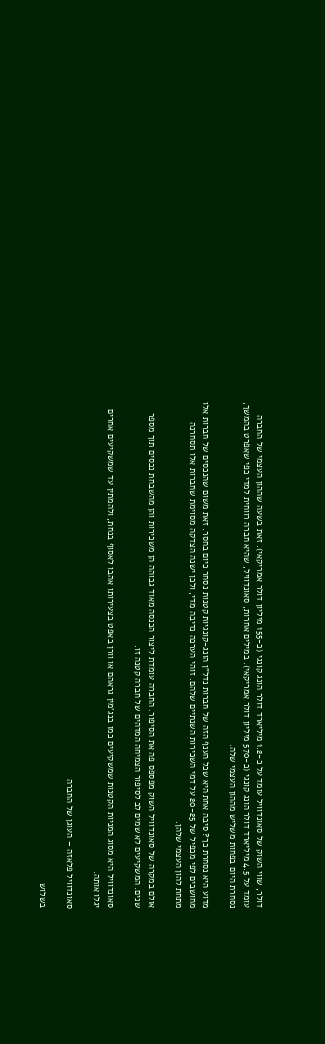דולר, שווי השוק של סאונדוויל עומד על כ-1.2 מיליארד דולר הונג קונגי (כ-155 מיליון דולר אמריקאי). זאת בשעה שההון העצמי של החברה עומד על 4.5 מיליארד דולר הונג קונגי (כ-570 מיליון דולר אמריקאי). במילים אחרות, סאונדוויל, שהיא חברה רווחית למדי כפי שאפרט בהמשך, נסחרת היום בפחות משליש מההון העצמי שלה.

מדוע היא נסחרת כך? סיבה אחת היא שכל הענף הזה של חברות נדל"ן הונג-קונגיות קטנות נסחר כיום בחסר. זאת משום שהנכסים של חברות אלו מחושבים לפי מכפיל של 20-25 על דמי השכירות השנתיים שלהם. זוהי הערכה נדיבה מדי, ולכן ישנה הצדקה מסוימת שחברות אלו תסחרנה מתחת להון העצמי שלהן.

אולם במקרה של סאונדוויל השוק מפספס פה את הסיפור. החברה עומדת ליצור הכנסה מאוד גבוהה הן משכירות והן מהשבחת נכסים תוך מספר שנים. המשקיעים לא שמים לב לסיפור הצמיחה המדהים של חברה קטנה זו.

סאונדוויל היא מסוג המניות הקטנות שמשקיעים כמו בנג'מין גראהם או וורן באפט בצעירותו אהבו לאסוף בנחת, ולהמתין עד שמשקיעים אחרים יגלו אותה.

סאונדוויל פלאזה – העוגן של החברה

בשלוש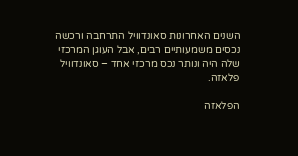השנים האחרונות סאונדוויל התרחבה ורכשה נכסים משמעותיים רבים, אבל העוגן המרכזי שלה היה ונותר נכס מרכזי אחד – סאונדוויל פלאזה.

הפלאזה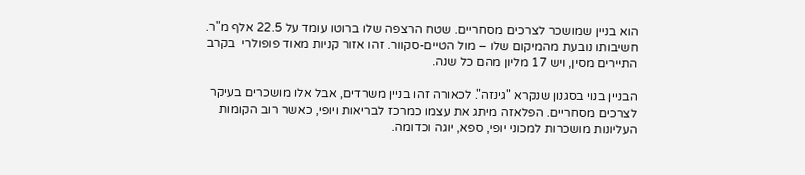הוא בניין שמושכר לצרכים מסחריים. שטח הרצפה שלו ברוטו עומד על 22.5 אלף מ"ר. חשיבותו נובעת מהמיקום שלו – מול הטיים-סקוור. זהו אזור קניות מאוד פופולרי  בקרב התיירים מסין, ויש 17 מליון מהם כל שנה.

הבניין בנוי בסגנון שנקרא "גינזה". לכאורה זהו בניין משרדים, אבל אלו מושכרים בעיקר לצרכים מסחריים. הפלאזה מיתג את עצמו כמרכז לבריאות ויופי, כאשר רוב הקומות העליונות מושכרות למכוני יופי, ספא, יוגה וכדומה.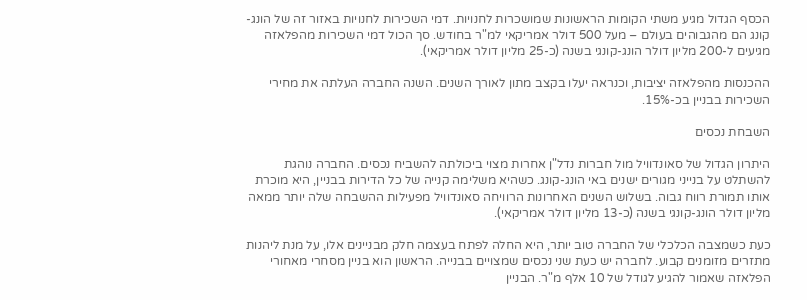הכסף הגדול מגיע משתי הקומות הראשונות שמושכרות לחנויות. דמי השכירות לחנויות באזור זה של הונג-קונג הם מהגבוהים בעולם – מעל 500 דולר אמריקאי למ"ר בחודש. סך הכול דמי השכירות מהפלאזה מגיעים ל-200 מליון דולר הונג-קונגי בשנה (כ-25 מליון דולר אמריקאי).

ההכנסות מהפלאזה יציבות, וכנראה יעלו בקצב מתון לאורך השנים. השנה החברה העלתה את מחירי השכירות בבניין בכ-15%.

השבחת נכסים

היתרון הגדול של סאונדוויל מול חברות נדל"ן אחרות מצוי ביכולתה להשביח נכסים. החברה נוהגת להשתלט על בנייני מגורים ישנים באי הונג-קונג. כשהיא משלימה קנייה של כל הדירות בבניין, היא מוכרת אותו תמורת רווח גבוה. בשלוש השנים האחרונות הרוויחה סאונדוויל מפעילות ההשבחה שלה יותר ממאה מליון דולר הונג-קונגי בשנה (כ-13 מליון דולר אמריקאי).

כעת כשמצבה הכלכלי של החברה טוב יותר, היא החלה לפתח בעצמה חלק מבניינים אלו, על מנת ליהנות מתזרים מזומנים קבוע. לחברה יש כעת שני נכסים שמצויים בבנייה. הראשון הוא בניין מסחרי מאחורי הפלאזה שאמור להגיע לגודל של 10 אלף מ"ר. הבניין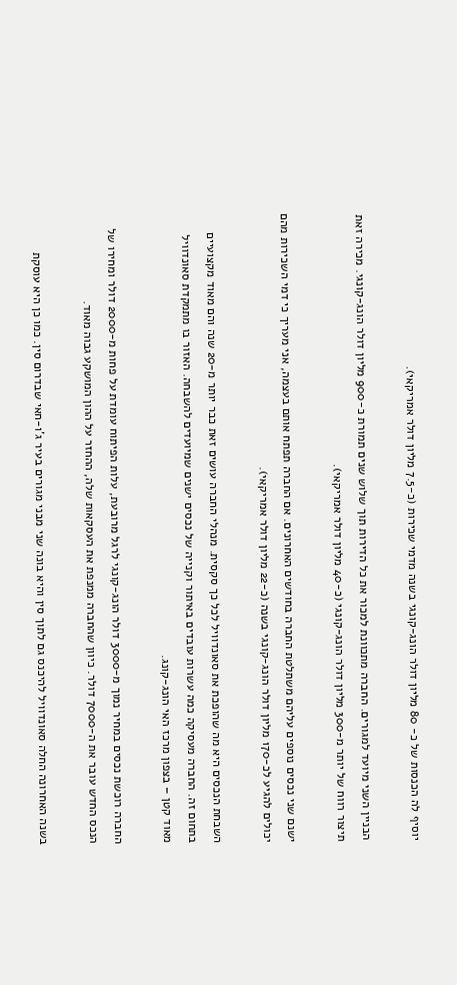יוסיף לה הכנסות של כ- 80 מליון דולר הונג-קונגי בשנה מדמי שכירות (כ-7.5 מליון דולר אמריקאי).

הבניין השני מיועד למגורים. החברה מתכוונת למכור את כל הדירות תוך שלוש שנים תמורת כ-900 מליון דולר הונג-קונגי. מכירה זאת תיצור רווח של יותר מ-300 מליון דולר הונג-קונגי (כ-40 מליון דולר אמריקאי).

ישנם שני נכסים נוספים עליהם משתלטת החברה בחודשים האחרונים. אם החברה תפתח אותם בעצמה, אני מעריך כי דמי השכירות מהם יכולים להגיע לכ-170 מליון דולר הונג-קונגי בשנה (כ-22 מליון דולר אמריקאי).

השבחת הנכסים היא מה שהופכת את סאונדוויל לכל כך סקסית. מנהלי החברה עושים זאת כבר יותר מ-20 שנה והם מאוד מקצועיים בתחום זה. החברה מעסיקה כמה עשרות עובדים באיתור וקנייה של נכסים ישנים שמיועדים להשבחה. האזור בו מתמקדת סאונדוויל מאוד קטן – בצפון מרכז האי הונג-קונג.

החברה רוכשת נכסים במחיר נמוך מ-3000 דולר הונג-קונגי לרגל מרובעת, עלות הפיתוח עומדת על פחות מ-2000 דולר ומחירו של הנכס החדש עובר את ה-7000 דולר. כיוון שהחברה ממנפת את העסקאות שלה, ההחזר על ההון המושקע גבוה מאוד.

בשנה האחרונה החלה סאונדוויל להיכנס גם לתוך סין והיא בונה שני מבני מגורים בעיר ג'ו-חאי שבדרום סין. כמו כן היא עוסקת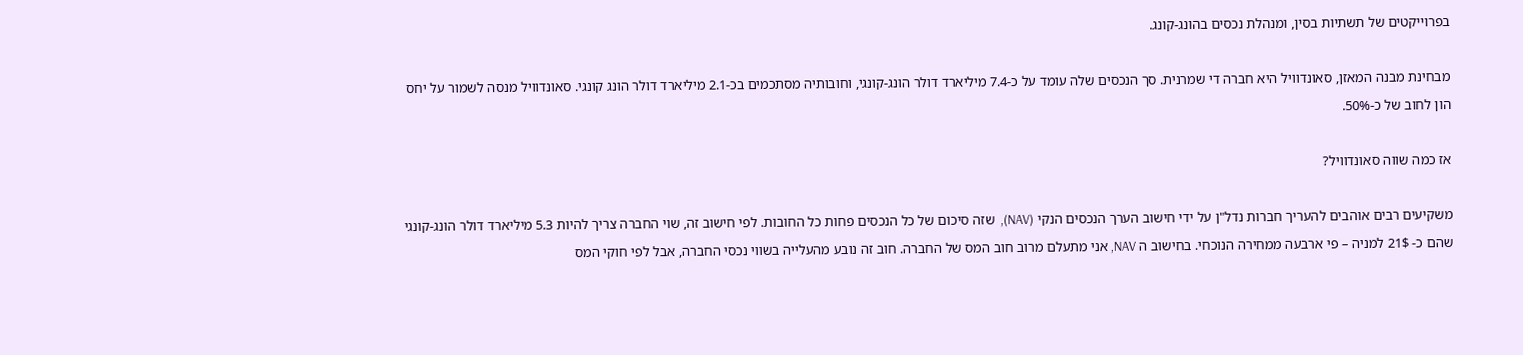בפרוייקטים של תשתיות בסין, ומנהלת נכסים בהונג-קונג.

מבחינת מבנה המאזן, סאונדוויל היא חברה די שמרנית. סך הנכסים שלה עומד על כ-7.4 מיליארד דולר הונג-קונגי, וחובותיה מסתכמים בכ-2.1 מיליארד דולר הונג קונגי. סאונדוויל מנסה לשמור על יחס הון לחוב של כ-50%.

אז כמה שווה סאונדוויל?

משקיעים רבים אוהבים להעריך חברות נדל"ן על ידי חישוב הערך הנכסים הנקי (NAV),  שזה סיכום של כל הנכסים פחות כל החובות. לפי חישוב זה, שוי החברה צריך להיות 5.3 מיליארד דולר הונג-קונגי שהם כ- 21$ למניה – פי ארבעה ממחירה הנוכחי. בחישוב ה NAV, אני מתעלם מרוב חוב המס של החברה. חוב זה נובע מהעלייה בשווי נכסי החברה, אבל לפי חוקי המס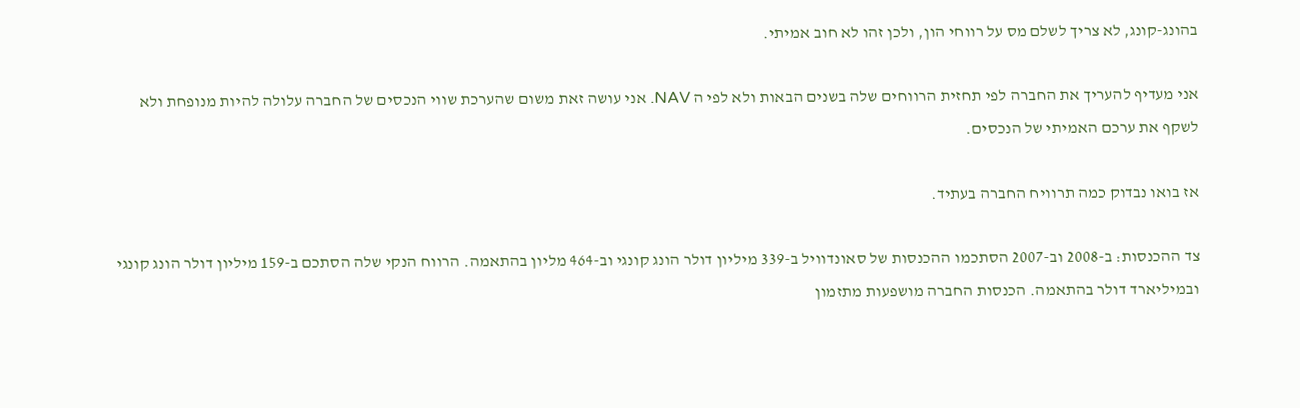בהונג-קונג, לא צריך לשלם מס על רווחי הון, ולכן זהו לא חוב אמיתי.

אני מעדיף להעריך את החברה לפי תחזית הרווחים שלה בשנים הבאות ולא לפי ה NAV. אני עושה זאת משום שהערכת שווי הנכסים של החברה עלולה להיות מנופחת ולא לשקף את ערכם האמיתי של הנכסים.

אז בואו נבדוק כמה תרוויח החברה בעתיד.

צד ההכנסות: ב-2008 וב-2007 הסתכמו ההכנסות של סאונדוויל ב-339 מיליון דולר הונג קונגי וב-464 מליון בהתאמה. הרווח הנקי שלה הסתכם ב-159 מיליון דולר הונג קונגי ובמיליארד דולר בהתאמה. הכנסות החברה מושפעות מתזמון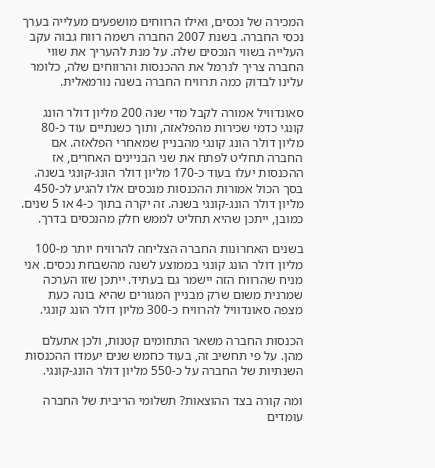המכירה של נכסים, ואילו הרווחים מושפעים מעלייה בערך נכסי החברה. בשנת 2007 החברה רשמה רווח גבוה עקב העלייה בשווי הנכסים שלה. על מנת להעריך את שווי החברה צריך לנרמל את ההכנסות והרווחים שלה, כלומר עלינו לבדוק כמה תרוויח החברה בשנה נורמאלית.

סאונדוויל אמורה לקבל מדי שנה 200 מליון דולר הונג קונגי כדמי שכירות מהפלאזה, ותוך כשנתיים עוד כ-80 מליון דולר הונג קונגי מהבניין שמאחרי הפלאזה. אם החברה תחליט לפתח את שני הבניינים האחרים, אז ההכנסות יעלו בעוד כ-170 מליון דולר הונג-קונגי בשנה. בסך הכול אמורות ההכנסות מנכסים אלו להגיע לכ-450 מליון דולר הונג-קונגי בשנה. זה יקרה בתוך כ-4 או 5 שנים. כמובן, ייתכן שהיא תחליט לממש חלק מהנכסים בדרך.

בשנים האחרונות החברה הצליחה להרוויח יותר מ-100 מליון דולר הונג קונגי בממוצע לשנה מהשבחת נכסים. אני מניח שהרווח הזה יישמר גם בעתיד. ייתכן שזו הערכה שמרנית משום שרק מבניין המגורים שהיא בונה כעת מצפה סאונדוויל להרוויח כ-300 מליון דולר הונג קונגי.

הכנסות החברה משאר התחומים קטנות, ולכן אתעלם מהן. על פי תחשיב זה, בעוד כחמש שנים יעמדו ההכנסות השנתיות של החברה על כ-550 מליון דולר הונג-קונגי.

ומה קורה בצד ההוצאות? תשלומי הריבית של החברה עומדים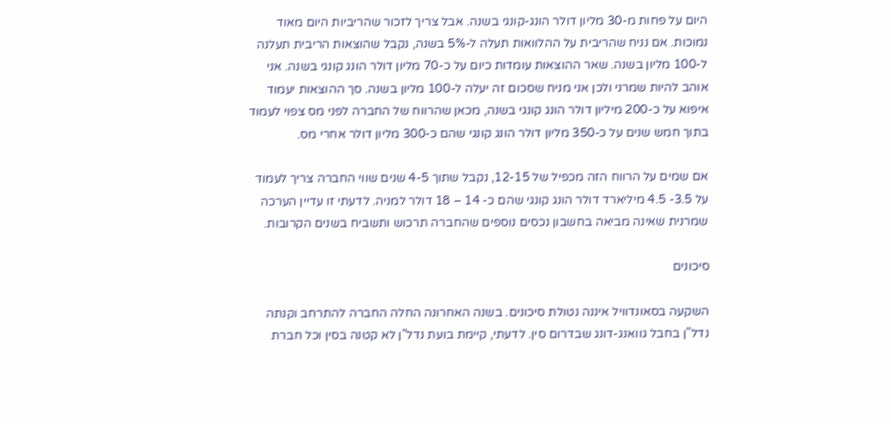היום על פחות מ-30 מליון דולר הונג-קונגי בשנה. אבל צריך לזכור שהריביות היום מאוד נמוכות. אם נניח שהריבית על ההלוואות תעלה ל-5% בשנה, נקבל שהוצאות הריבית תעלנה ל-100 מליון בשנה. שאר ההוצאות עומדות כיום על כ-70 מליון דולר הונג קונגי בשנה. אני אוהב להיות שמרני ולכן אני מניח שסכום זה יעלה ל-100 מליון בשנה. סך ההוצאות יעמוד איפוא על כ-200 מיליון דולר הונג קונגי בשנה, מכאן שהרווח של החברה לפני מס צפוי לעמוד בתוך חמש שנים על כ-350 מליון דולר הונג קונגי שהם כ-300 מליון דולר אחרי מס.

אם שמים על הרווח הזה מכפיל של 12-15, נקבל שתוך 4-5 שנים שווי החברה צריך לעמוד על 3.5- 4.5 מיליארד דולר הונג קונגי שהם כ- 14 – 18 דולר למניה. לדעתי זו עדיין הערכה שמרנית שאינה מביאה בחשבון נכסים נוספים שהחברה תרכוש ותשביח בשנים הקרובות.

סיכונים

השקעה בסאונדוויל איננה נטולת סיכונים. בשנה האחרונה החלה החברה להתרחב וקנתה נדל"ן בחבל גוואנג-דונג שבדרום סין. לדעתי, קיימת בועת נדל"ן לא קטנה בסין וכל חברת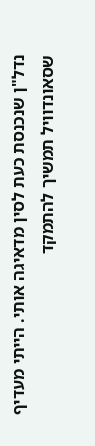נדל"ן שנכנסת כעת לסין מדאיגה אותי. הייתי מעדיף שסאונדוויל תמשיך להתמקד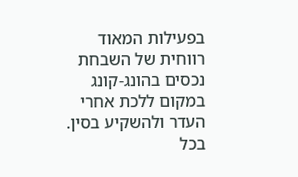בפעילות המאוד רווחית של השבחת נכסים בהונג-קונג במקום ללכת אחרי העדר ולהשקיע בסין. בכל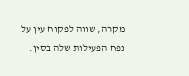מקרה, שווה לפקוח עין על נפח הפעילות שלה בסין.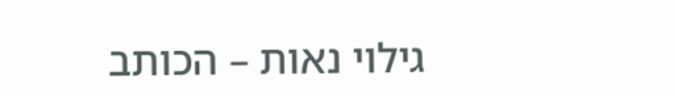גילוי נאות – הכותב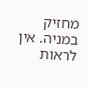מחזיק במניה. אין לראות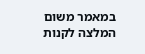במאמר משום המלצה לקנות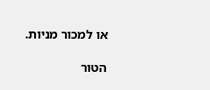או למכור מניות.

הטור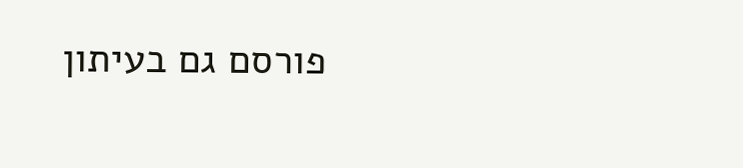פורסם גם בעיתון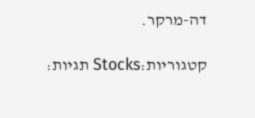דה-מרקר.

קטגוריות:Stocks תגיות: